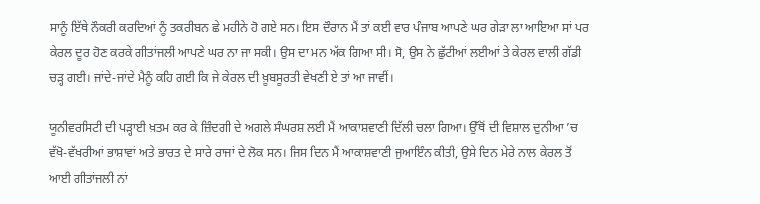ਸਾਨੂੰ ਇੱਥੇ ਨੌਕਰੀ ਕਰਦਿਆਂ ਨੂੰ ਤਕਰੀਬਨ ਛੇ ਮਹੀਨੇ ਹੋ ਗਏ ਸਨ। ਇਸ ਦੌਰਾਨ ਮੈਂ ਤਾਂ ਕਈ ਵਾਰ ਪੰਜਾਬ ਆਪਣੇ ਘਰ ਗੇੜਾ ਲਾ ਆਇਆ ਸਾਂ ਪਰ ਕੇਰਲ ਦੂਰ ਹੋਣ ਕਰਕੇ ਗੀਤਾਂਜਲੀ ਆਪਣੇ ਘਰ ਨਾ ਜਾ ਸਕੀ। ਉਸ ਦਾ ਮਨ ਅੱਕ ਗਿਆ ਸੀ। ਸੋ, ਉਸ ਨੇ ਛੁੱਟੀਆਂ ਲਈਆਂ ਤੇ ਕੇਰਲ ਵਾਲੀ ਗੱਡੀ ਚੜ੍ਹ ਗਈ। ਜਾਂਦੇ-ਜਾਂਦੇ ਮੈਨੂੰ ਕਹਿ ਗਈ ਕਿ ਜੇ ਕੇਰਲ ਦੀ ਖ਼ੂਬਸੂਰਤੀ ਵੇਖਣੀ ਏ ਤਾਂ ਆ ਜਾਵੀਂ।

ਯੂਨੀਵਰਸਿਟੀ ਦੀ ਪੜ੍ਹਾਈ ਖ਼ਤਮ ਕਰ ਕੇ ਜ਼ਿੰਦਗੀ ਦੇ ਅਗਲੇ ਸੰਘਰਸ਼ ਲਈ ਮੈਂ ਆਕਾਸ਼ਵਾਣੀ ਦਿੱਲੀ ਚਲਾ ਗਿਆ। ਉੱਥੋਂ ਦੀ ਵਿਸ਼ਾਲ ਦੁਨੀਆ ’ਚ ਵੱਖੋ-ਵੱਖਰੀਆਂ ਭਾਸ਼ਾਵਾਂ ਅਤੇ ਭਾਰਤ ਦੇ ਸਾਰੇ ਰਾਜਾਂ ਦੇ ਲੋਕ ਸਨ। ਜਿਸ ਦਿਨ ਮੈਂ ਆਕਾਸ਼ਵਾਣੀ ਜੁਆਇੰਨ ਕੀਤੀ, ਉਸੇ ਦਿਨ ਮੇਰੇ ਨਾਲ ਕੇਰਲ ਤੋਂ ਆਈ ਗੀਤਾਂਜਲੀ ਨਾਂ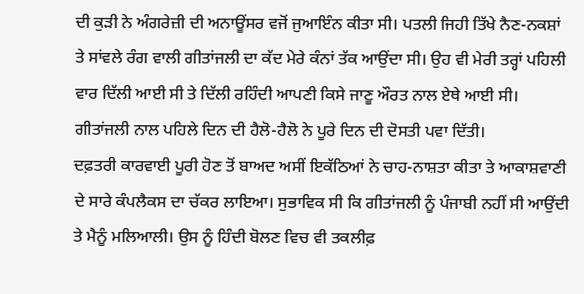ਦੀ ਕੁੜੀ ਨੇ ਅੰਗਰੇਜ਼ੀ ਦੀ ਅਨਾਊਂਸਰ ਵਜੋਂ ਜੁਆਇੰਨ ਕੀਤਾ ਸੀ। ਪਤਲੀ ਜਿਹੀ ਤਿੱਖੇ ਨੈਣ-ਨਕਸ਼ਾਂ ਤੇ ਸਾਂਵਲੇ ਰੰਗ ਵਾਲੀ ਗੀਤਾਂਜਲੀ ਦਾ ਕੱਦ ਮੇਰੇ ਕੰਨਾਂ ਤੱਕ ਆਉਂਦਾ ਸੀ। ਉਹ ਵੀ ਮੇਰੀ ਤਰ੍ਹਾਂ ਪਹਿਲੀ ਵਾਰ ਦਿੱਲੀ ਆਈ ਸੀ ਤੇ ਦਿੱਲੀ ਰਹਿੰਦੀ ਆਪਣੀ ਕਿਸੇ ਜਾਣੂ ਔਰਤ ਨਾਲ ਏਥੇ ਆਈ ਸੀ। ਗੀਤਾਂਜਲੀ ਨਾਲ ਪਹਿਲੇ ਦਿਨ ਦੀ ਹੈਲੋ-ਹੈਲੋ ਨੇ ਪੂਰੇ ਦਿਨ ਦੀ ਦੋਸਤੀ ਪਵਾ ਦਿੱਤੀ।
ਦਫ਼ਤਰੀ ਕਾਰਵਾਈ ਪੂਰੀ ਹੋਣ ਤੋਂ ਬਾਅਦ ਅਸੀਂ ਇਕੱਠਿਆਂ ਨੇ ਚਾਹ-ਨਾਸ਼ਤਾ ਕੀਤਾ ਤੇ ਆਕਾਸ਼ਵਾਣੀ ਦੇ ਸਾਰੇ ਕੰਪਲੈਕਸ ਦਾ ਚੱਕਰ ਲਾਇਆ। ਸੁਭਾਵਿਕ ਸੀ ਕਿ ਗੀਤਾਂਜਲੀ ਨੂੰ ਪੰਜਾਬੀ ਨਹੀਂ ਸੀ ਆਉਂਦੀ ਤੇ ਮੈਨੂੰ ਮਲਿਆਲੀ। ਉਸ ਨੂੰ ਹਿੰਦੀ ਬੋਲਣ ਵਿਚ ਵੀ ਤਕਲੀਫ਼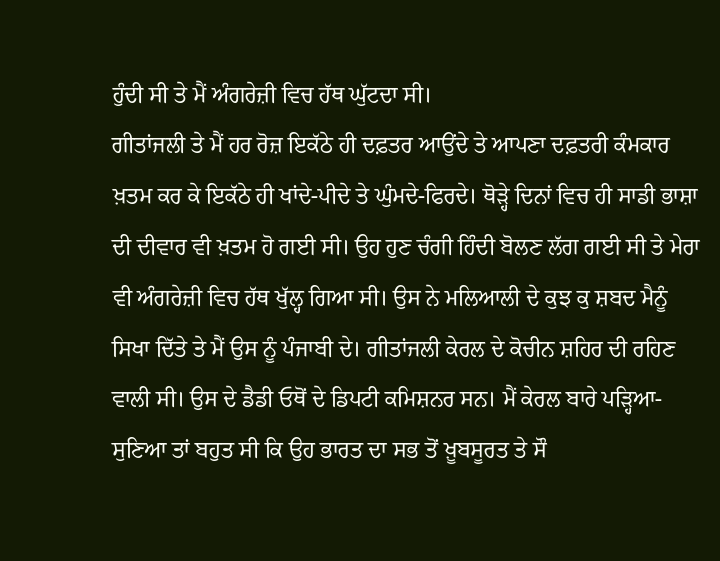ਹੁੰਦੀ ਸੀ ਤੇ ਮੈਂ ਅੰਗਰੇਜ਼ੀ ਵਿਚ ਹੱਥ ਘੁੱਟਦਾ ਸੀ।
ਗੀਤਾਂਜਲੀ ਤੇ ਮੈਂ ਹਰ ਰੋਜ਼ ਇਕੱਠੇ ਹੀ ਦਫ਼ਤਰ ਆਉਂਦੇ ਤੇ ਆਪਣਾ ਦਫ਼ਤਰੀ ਕੰਮਕਾਰ ਖ਼ਤਮ ਕਰ ਕੇ ਇਕੱਠੇ ਹੀ ਖਾਂਦੇ-ਪੀਦੇ ਤੇ ਘੁੰਮਦੇ-ਫਿਰਦੇ। ਥੋੜ੍ਹੇ ਦਿਨਾਂ ਵਿਚ ਹੀ ਸਾਡੀ ਭਾਸ਼ਾ ਦੀ ਦੀਵਾਰ ਵੀ ਖ਼ਤਮ ਹੋ ਗਈ ਸੀ। ਉਹ ਹੁਣ ਚੰਗੀ ਹਿੰਦੀ ਬੋਲਣ ਲੱਗ ਗਈ ਸੀ ਤੇ ਮੇਰਾ ਵੀ ਅੰਗਰੇਜ਼ੀ ਵਿਚ ਹੱਥ ਖੁੱਲ੍ਹ ਗਿਆ ਸੀ। ਉਸ ਨੇ ਮਲਿਆਲੀ ਦੇ ਕੁਝ ਕੁ ਸ਼ਬਦ ਮੈਨੂੰ ਸਿਖਾ ਦਿੱਤੇ ਤੇ ਮੈਂ ਉਸ ਨੂੰ ਪੰਜਾਬੀ ਦੇ। ਗੀਤਾਂਜਲੀ ਕੇਰਲ ਦੇ ਕੋਚੀਨ ਸ਼ਹਿਰ ਦੀ ਰਹਿਣ ਵਾਲੀ ਸੀ। ਉਸ ਦੇ ਡੈਡੀ ਓਥੋਂ ਦੇ ਡਿਪਟੀ ਕਮਿਸ਼ਨਰ ਸਨ। ਮੈਂ ਕੇਰਲ ਬਾਰੇ ਪੜ੍ਹਿਆ-ਸੁਣਿਆ ਤਾਂ ਬਹੁਤ ਸੀ ਕਿ ਉਹ ਭਾਰਤ ਦਾ ਸਭ ਤੋਂ ਖ਼ੂਬਸੂਰਤ ਤੇ ਸੌ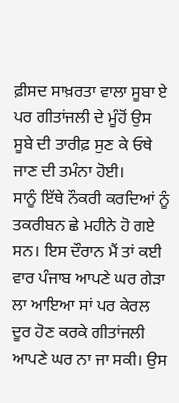ਫ਼ੀਸਦ ਸਾਖ਼ਰਤਾ ਵਾਲਾ ਸੂਬਾ ਏ ਪਰ ਗੀਤਾਂਜਲੀ ਦੇ ਮੂੰਹੋਂ ਉਸ ਸੂਬੇ ਦੀ ਤਾਰੀਫ਼ ਸੁਣ ਕੇ ਓਥੇ ਜਾਣ ਦੀ ਤਮੰਨਾ ਹੋਈ।
ਸਾਨੂੰ ਇੱਥੇ ਨੌਕਰੀ ਕਰਦਿਆਂ ਨੂੰ ਤਕਰੀਬਨ ਛੇ ਮਹੀਨੇ ਹੋ ਗਏ ਸਨ। ਇਸ ਦੌਰਾਨ ਮੈਂ ਤਾਂ ਕਈ ਵਾਰ ਪੰਜਾਬ ਆਪਣੇ ਘਰ ਗੇੜਾ ਲਾ ਆਇਆ ਸਾਂ ਪਰ ਕੇਰਲ ਦੂਰ ਹੋਣ ਕਰਕੇ ਗੀਤਾਂਜਲੀ ਆਪਣੇ ਘਰ ਨਾ ਜਾ ਸਕੀ। ਉਸ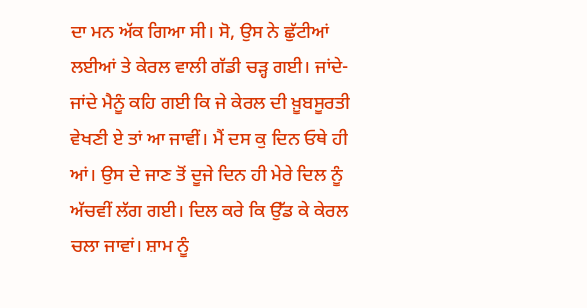ਦਾ ਮਨ ਅੱਕ ਗਿਆ ਸੀ। ਸੋ, ਉਸ ਨੇ ਛੁੱਟੀਆਂ ਲਈਆਂ ਤੇ ਕੇਰਲ ਵਾਲੀ ਗੱਡੀ ਚੜ੍ਹ ਗਈ। ਜਾਂਦੇ-ਜਾਂਦੇ ਮੈਨੂੰ ਕਹਿ ਗਈ ਕਿ ਜੇ ਕੇਰਲ ਦੀ ਖ਼ੂਬਸੂਰਤੀ ਵੇਖਣੀ ਏ ਤਾਂ ਆ ਜਾਵੀਂ। ਮੈਂ ਦਸ ਕੁ ਦਿਨ ਓਥੇ ਹੀ ਆਂ। ਉਸ ਦੇ ਜਾਣ ਤੋਂ ਦੂਜੇ ਦਿਨ ਹੀ ਮੇਰੇ ਦਿਲ ਨੂੰ ਅੱਚਵੀਂ ਲੱਗ ਗਈ। ਦਿਲ ਕਰੇ ਕਿ ਉੱਡ ਕੇ ਕੇਰਲ ਚਲਾ ਜਾਵਾਂ। ਸ਼ਾਮ ਨੂੰ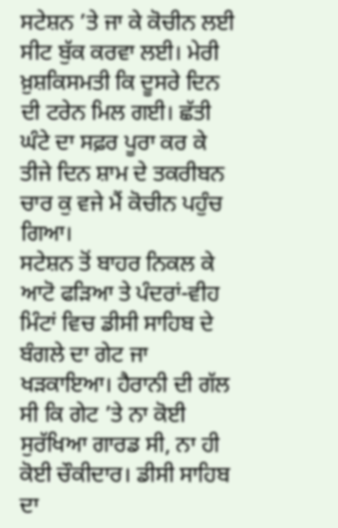ਸਟੇਸ਼ਨ ’ਤੇ ਜਾ ਕੇ ਕੋਚੀਨ ਲਈ ਸੀਟ ਬੁੱਕ ਕਰਵਾ ਲਈ। ਮੇਰੀ ਖ਼ੁਸ਼ਕਿਸਮਤੀ ਕਿ ਦੂਸਰੇ ਦਿਨ ਦੀ ਟਰੇਨ ਮਿਲ ਗਈ। ਛੱਤੀ ਘੰਟੇ ਦਾ ਸਫ਼ਰ ਪੂਰਾ ਕਰ ਕੇ ਤੀਜੇ ਦਿਨ ਸ਼ਾਮ ਦੇ ਤਕਰੀਬਨ ਚਾਰ ਕੁ ਵਜੇ ਮੈਂ ਕੋਚੀਨ ਪਹੁੰਚ ਗਿਆ।
ਸਟੇਸ਼ਨ ਤੋਂ ਬਾਹਰ ਨਿਕਲ ਕੇ ਆਟੋ ਫੜਿਆ ਤੇ ਪੰਦਰਾਂ-ਵੀਹ ਮਿੰਟਾਂ ਵਿਚ ਡੀਸੀ ਸਾਹਿਬ ਦੇ ਬੰਗਲੇ ਦਾ ਗੇਟ ਜਾ ਖੜਕਾਇਆ। ਹੈਰਾਨੀ ਦੀ ਗੱਲ ਸੀ ਕਿ ਗੇਟ ’ਤੇ ਨਾ ਕੋਈ ਸੁਰੱਖਿਆ ਗਾਰਡ ਸੀ, ਨਾ ਹੀ ਕੋਈ ਚੌਕੀਦਾਰ। ਡੀਸੀ ਸਾਹਿਬ ਦਾ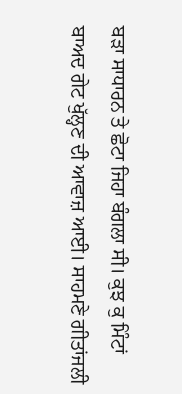ਬੜਾ ਸਾਧਾਰਨ ਤੇ ਛੋਟਾ ਜਿਹਾ ਬੰਗਲਾ ਸੀ। ਕੁਝ ਕੁ ਮਿੰਟਾਂ ਬਾਅਦ ਗੇਟ ਖੁੱਲ੍ਹਣ ਦੀ ਆਵਾਜ਼ ਆਈ। ਸਾਹਮਣੇ ਗੀਤਾਂਜਲੀ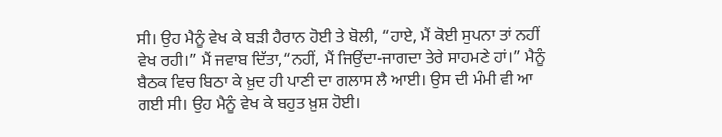ਸੀ। ਉਹ ਮੈਨੂੰ ਵੇਖ ਕੇ ਬੜੀ ਹੈਰਾਨ ਹੋਈ ਤੇ ਬੋਲੀ, “ਹਾਏ, ਮੈਂ ਕੋਈ ਸੁਪਨਾ ਤਾਂ ਨਹੀਂ ਵੇਖ ਰਹੀ।” ਮੈਂ ਜਵਾਬ ਦਿੱਤਾ,“ਨਹੀਂ, ਮੈਂ ਜਿਉਂਦਾ-ਜਾਗਦਾ ਤੇਰੇ ਸਾਹਮਣੇ ਹਾਂ।” ਮੈਨੂੰ ਬੈਠਕ ਵਿਚ ਬਿਠਾ ਕੇ ਖ਼ੁਦ ਹੀ ਪਾਣੀ ਦਾ ਗਲਾਸ ਲੈ ਆਈ। ਉਸ ਦੀ ਮੰਮੀ ਵੀ ਆ ਗਈ ਸੀ। ਉਹ ਮੈਨੂੰ ਵੇਖ ਕੇ ਬਹੁਤ ਖ਼ੁਸ਼ ਹੋਈ।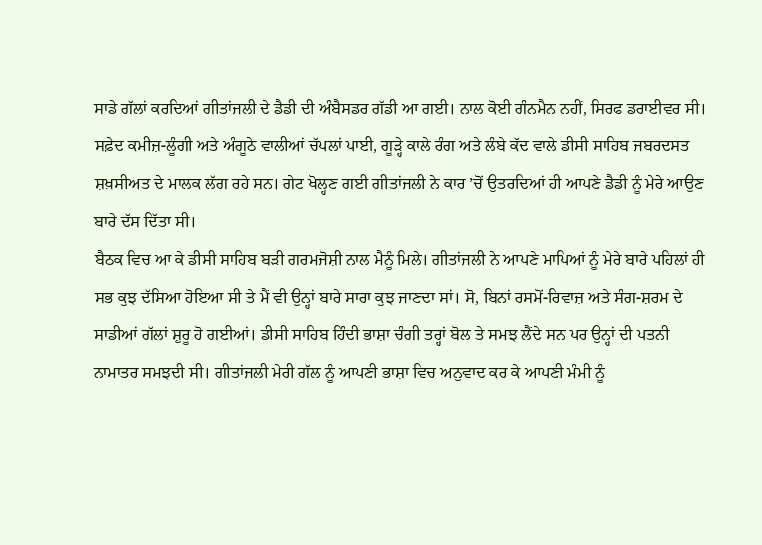ਸਾਡੇ ਗੱਲਾਂ ਕਰਦਿਆਂ ਗੀਤਾਂਜਲੀ ਦੇ ਡੈਡੀ ਦੀ ਅੰਬੈਸਡਰ ਗੱਡੀ ਆ ਗਈ। ਨਾਲ ਕੋਈ ਗੰਨਮੈਨ ਨਹੀਂ, ਸਿਰਫ ਡਰਾਈਵਰ ਸੀ। ਸਫ਼ੇਦ ਕਮੀਜ਼-ਲੂੰਗੀ ਅਤੇ ਅੰਗੂਠੇ ਵਾਲੀਆਂ ਚੱਪਲਾਂ ਪਾਈ, ਗੂੜ੍ਹੇ ਕਾਲੇ ਰੰਗ ਅਤੇ ਲੰਬੇ ਕੱਦ ਵਾਲੇ ਡੀਸੀ ਸਾਹਿਬ ਜਬਰਦਸਤ ਸ਼ਖ਼ਸੀਅਤ ਦੇ ਮਾਲਕ ਲੱਗ ਰਹੇ ਸਨ। ਗੇਟ ਖੋਲ੍ਹਣ ਗਈ ਗੀਤਾਂਜਲੀ ਨੇ ਕਾਰ ’ਚੋਂ ਉਤਰਦਿਆਂ ਹੀ ਆਪਣੇ ਡੈਡੀ ਨੂੰ ਮੇਰੇ ਆਉਣ ਬਾਰੇ ਦੱਸ ਦਿੱਤਾ ਸੀ।
ਬੈਠਕ ਵਿਚ ਆ ਕੇ ਡੀਸੀ ਸਾਹਿਬ ਬੜੀ ਗਰਮਜੋਸ਼ੀ ਨਾਲ ਮੈਨੂੰ ਮਿਲੇ। ਗੀਤਾਂਜਲੀ ਨੇ ਆਪਣੇ ਮਾਪਿਆਂ ਨੂੰ ਮੇਰੇ ਬਾਰੇ ਪਹਿਲਾਂ ਹੀ ਸਭ ਕੁਝ ਦੱਸਿਆ ਹੋਇਆ ਸੀ ਤੇ ਮੈਂ ਵੀ ਉਨ੍ਹਾਂ ਬਾਰੇ ਸਾਰਾ ਕੁਝ ਜਾਣਦਾ ਸਾਂ। ਸੋ, ਬਿਨਾਂ ਰਸਮੋਂ-ਰਿਵਾਜ਼ ਅਤੇ ਸੰਗ-ਸ਼ਰਮ ਦੇ ਸਾਡੀਆਂ ਗੱਲਾਂ ਸ਼ੁਰੂ ਹੋ ਗਈਆਂ। ਡੀਸੀ ਸਾਹਿਬ ਹਿੰਦੀ ਭਾਸ਼ਾ ਚੰਗੀ ਤਰ੍ਹਾਂ ਬੋਲ ਤੇ ਸਮਝ ਲੈਂਦੇ ਸਨ ਪਰ ਉਨ੍ਹਾਂ ਦੀ ਪਤਨੀ ਨਾਮਾਤਰ ਸਮਝਦੀ ਸੀ। ਗੀਤਾਂਜਲੀ ਮੇਰੀ ਗੱਲ ਨੂੰ ਆਪਣੀ ਭਾਸ਼ਾ ਵਿਚ ਅਨੁਵਾਦ ਕਰ ਕੇ ਆਪਣੀ ਮੰਮੀ ਨੂੰ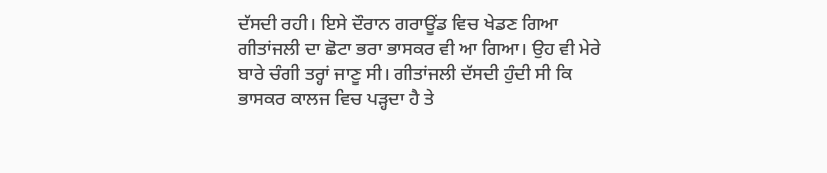ਦੱਸਦੀ ਰਹੀ। ਇਸੇ ਦੌਰਾਨ ਗਰਾਊਂਡ ਵਿਚ ਖੇਡਣ ਗਿਆ ਗੀਤਾਂਜਲੀ ਦਾ ਛੋਟਾ ਭਰਾ ਭਾਸਕਰ ਵੀ ਆ ਗਿਆ। ਉਹ ਵੀ ਮੇਰੇ ਬਾਰੇ ਚੰਗੀ ਤਰ੍ਹਾਂ ਜਾਣੂ ਸੀ। ਗੀਤਾਂਜਲੀ ਦੱਸਦੀ ਹੁੰਦੀ ਸੀ ਕਿ ਭਾਸਕਰ ਕਾਲਜ ਵਿਚ ਪੜ੍ਹਦਾ ਹੈ ਤੇ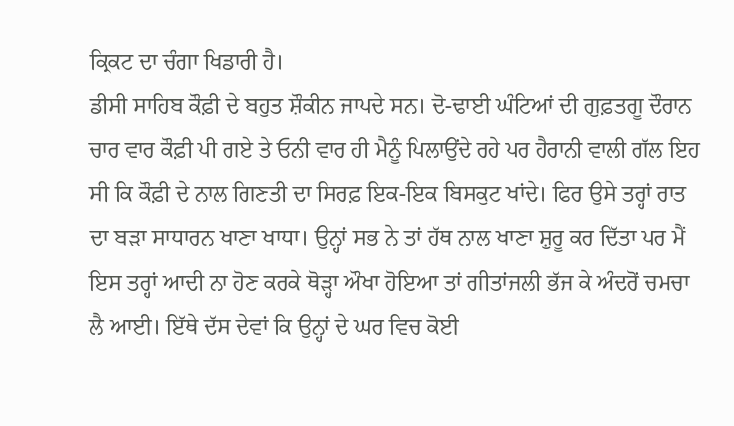ਕ੍ਰਿਕਟ ਦਾ ਚੰਗਾ ਖਿਡਾਰੀ ਹੈ।
ਡੀਸੀ ਸਾਹਿਬ ਕੌਫ਼ੀ ਦੇ ਬਹੁਤ ਸ਼ੌਕੀਨ ਜਾਪਦੇ ਸਨ। ਦੋ-ਢਾਈ ਘੰਟਿਆਂ ਦੀ ਗੁਫ਼ਤਗੂ ਦੌਰਾਨ ਚਾਰ ਵਾਰ ਕੌਫ਼ੀ ਪੀ ਗਏ ਤੇ ਓਨੀ ਵਾਰ ਹੀ ਮੈਨੂੰ ਪਿਲਾਉਂਦੇ ਰਹੇ ਪਰ ਹੈਰਾਨੀ ਵਾਲੀ ਗੱਲ ਇਹ ਸੀ ਕਿ ਕੌਫ਼ੀ ਦੇ ਨਾਲ ਗਿਣਤੀ ਦਾ ਸਿਰਫ਼ ਇਕ-ਇਕ ਬਿਸਕੁਟ ਖਾਂਦੇ। ਫਿਰ ਉਸੇ ਤਰ੍ਹਾਂ ਰਾਤ ਦਾ ਬੜਾ ਸਾਧਾਰਨ ਖਾਣਾ ਖਾਧਾ। ਉਨ੍ਹਾਂ ਸਭ ਨੇ ਤਾਂ ਹੱਥ ਨਾਲ ਖਾਣਾ ਸ਼ੁਰੂ ਕਰ ਦਿੱਤਾ ਪਰ ਮੈਂ ਇਸ ਤਰ੍ਹਾਂ ਆਦੀ ਨਾ ਹੋਣ ਕਰਕੇ ਥੋੜ੍ਹਾ ਔਖਾ ਹੋਇਆ ਤਾਂ ਗੀਤਾਂਜਲੀ ਭੱਜ ਕੇ ਅੰਦਰੋਂ ਚਮਚਾ ਲੈ ਆਈ। ਇੱਥੇ ਦੱਸ ਦੇਵਾਂ ਕਿ ਉਨ੍ਹਾਂ ਦੇ ਘਰ ਵਿਚ ਕੋਈ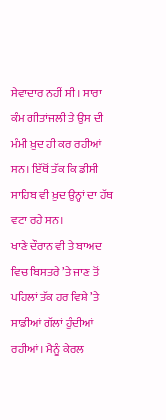ਸੇਵਾਦਾਰ ਨਹੀਂ ਸੀ। ਸਾਰਾ ਕੰਮ ਗੀਤਾਂਜਲੀ ਤੇ ਉਸ ਦੀ ਮੰਮੀ ਖ਼ੁਦ ਹੀ ਕਰ ਰਹੀਆਂ ਸਨ। ਇੱਥੋਂ ਤੱਕ ਕਿ ਡੀਸੀ ਸਾਹਿਬ ਵੀ ਖ਼ੁਦ ਉਨ੍ਹਾਂ ਦਾ ਹੱਥ ਵਟਾ ਰਹੇ ਸਨ।
ਖਾਣੇ ਦੌਰਾਨ ਵੀ ਤੇ ਬਾਅਦ ਵਿਚ ਬਿਸਤਰੇ ’ਤੇ ਜਾਣ ਤੋਂ ਪਹਿਲਾਂ ਤੱਕ ਹਰ ਵਿਸ਼ੇ ’ਤੇ ਸਾਡੀਆਂ ਗੱਲਾਂ ਹੁੰਦੀਆਂ ਰਹੀਆਂ। ਮੈਨੂੰ ਕੇਰਲ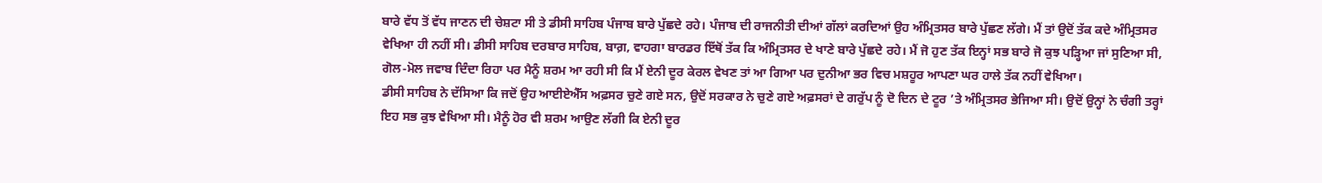ਬਾਰੇ ਵੱਧ ਤੋਂ ਵੱਧ ਜਾਣਨ ਦੀ ਚੇਸ਼ਟਾ ਸੀ ਤੇ ਡੀਸੀ ਸਾਹਿਬ ਪੰਜਾਬ ਬਾਰੇ ਪੁੱਛਦੇ ਰਹੇ। ਪੰਜਾਬ ਦੀ ਰਾਜਨੀਤੀ ਦੀਆਂ ਗੱਲਾਂ ਕਰਦਿਆਂ ਉਹ ਅੰਮ੍ਰਿਤਸਰ ਬਾਰੇ ਪੁੱਛਣ ਲੱਗੇ। ਮੈਂ ਤਾਂ ਉਦੋਂ ਤੱਕ ਕਦੇ ਅੰਮ੍ਰਿਤਸਰ ਵੇਖਿਆ ਹੀ ਨਹੀਂ ਸੀ। ਡੀਸੀ ਸਾਹਿਬ ਦਰਬਾਰ ਸਾਹਿਬ, ਬਾਗ਼, ਵਾਹਗਾ ਬਾਰਡਰ ਇੱਥੋਂ ਤੱਕ ਕਿ ਅੰਮ੍ਰਿਤਸਰ ਦੇ ਖਾਣੇ ਬਾਰੇ ਪੁੱਛਦੇ ਰਹੇ। ਮੈਂ ਜੋ ਹੁਣ ਤੱਕ ਇਨ੍ਹਾਂ ਸਭ ਬਾਰੇ ਜੋ ਕੁਝ ਪੜ੍ਹਿਆ ਜਾਂ ਸੁਣਿਆ ਸੀ, ਗੋਲ-ਮੋਲ ਜਵਾਬ ਦਿੰਦਾ ਰਿਹਾ ਪਰ ਮੈਨੂੰ ਸ਼ਰਮ ਆ ਰਹੀ ਸੀ ਕਿ ਮੈਂ ਏਨੀ ਦੂਰ ਕੇਰਲ ਵੇਖਣ ਤਾਂ ਆ ਗਿਆ ਪਰ ਦੁਨੀਆ ਭਰ ਵਿਚ ਮਸ਼ਹੂਰ ਆਪਣਾ ਘਰ ਹਾਲੇ ਤੱਕ ਨਹੀਂ ਵੇਖਿਆ।
ਡੀਸੀ ਸਾਹਿਬ ਨੇ ਦੱਸਿਆ ਕਿ ਜਦੋਂ ਉਹ ਆਈਏਐੱਸ ਅਫ਼ਸਰ ਚੁਣੇ ਗਏ ਸਨ, ਉਦੋਂ ਸਰਕਾਰ ਨੇ ਚੁਣੇ ਗਏ ਅਫ਼ਸਰਾਂ ਦੇ ਗਰੁੱਪ ਨੂੰ ਦੋ ਦਿਨ ਦੇ ਟੂਰ ’ਤੇ ਅੰਮ੍ਰਿਤਸਰ ਭੇਜਿਆ ਸੀ। ਉਦੋਂ ਉਨ੍ਹਾਂ ਨੇ ਚੰਗੀ ਤਰ੍ਹਾਂ ਇਹ ਸਭ ਕੁਝ ਵੇਖਿਆ ਸੀ। ਮੈਨੂੰ ਹੋਰ ਵੀ ਸ਼ਰਮ ਆਉਣ ਲੱਗੀ ਕਿ ਏਨੀ ਦੂਰ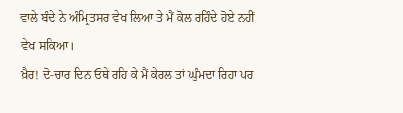ਵਾਲੇ ਬੰਦੇ ਨੇ ਅੰਮ੍ਰਿਤਸਰ ਵੇਖ ਲਿਆ ਤੇ ਮੈਂ ਕੋਲ ਰਹਿੰਦੇ ਹੋਏ ਨਹੀਂ ਵੇਖ ਸਕਿਆ।
ਖ਼ੈਰ! ਦੋ-ਚਾਰ ਦਿਨ ਓਥੇ ਰਹਿ ਕੇ ਮੈਂ ਕੇਰਲ ਤਾਂ ਘੁੰਮਦਾ ਰਿਹਾ ਪਰ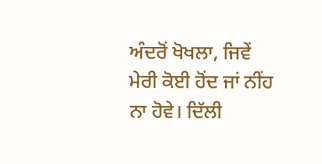ਅੰਦਰੋਂ ਖੋਖਲਾ, ਜਿਵੇਂ ਮੇਰੀ ਕੋਈ ਹੋਂਦ ਜਾਂ ਨੀਂਹ ਨਾ ਹੋਵੇ। ਦਿੱਲੀ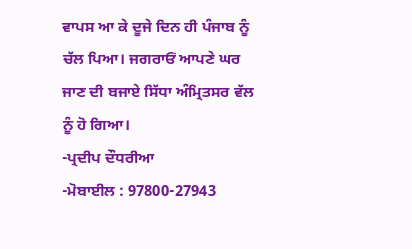ਵਾਪਸ ਆ ਕੇ ਦੂਜੇ ਦਿਨ ਹੀ ਪੰਜਾਬ ਨੂੰ ਚੱਲ ਪਿਆ। ਜਗਰਾਓਂ ਆਪਣੇ ਘਰ ਜਾਣ ਦੀ ਬਜਾਏ ਸਿੱਧਾ ਅੰਮ੍ਰਿਤਸਰ ਵੱਲ ਨੂੰ ਹੋ ਗਿਆ।
-ਪ੍ਰਦੀਪ ਦੌਧਰੀਆ
-ਮੋਬਾਈਲ : 97800-27943